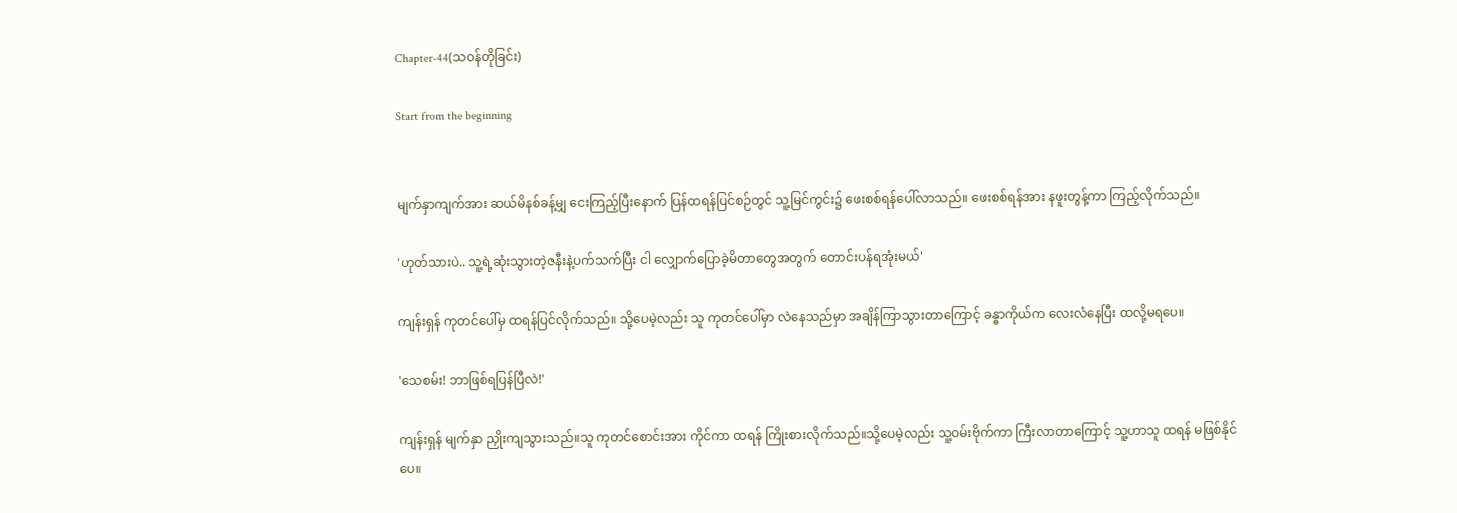Chapter-44(သဝန်တိုခြင်း)

Start from the beginning


မျက်နှာကျက်အား ဆယ်မိနစ်ခန့်မျှ ငေးကြည့်ပြီးနောက် ပြန်ထရန်ပြင်စဉ်တွင် သူ့မြင်ကွင်း၌ ဖေးစစ်ရန်ပေါ်လာသည်။ ဖေးစစ်ရန်အား နဖူးတွန့်ကာ ကြည့်လိုက်သည်။

'ဟုတ်သားပဲ.. သူ့ရဲ့ဆုံးသွားတဲ့ဇနီးနဲ့ပက်သက်ပြီး ငါ လျှောက်ပြောခဲ့မိတာတွေအတွက် တောင်းပန်ရအုံးမယ်'

ကျန်းရှန် ကုတင်ပေါ်မှ ထရန်ပြင်လိုက်သည်။ သို့ပေမဲ့လည်း သူ ကုတင်ပေါ်မှာ လဲနေသည်မှာ အချိန်ကြာသွားတာကြောင့် ခန္ဓာကိုယ်က လေးလံနေပြီး ထလို့မရပေ။

'သေစမ်း! ဘာဖြစ်ရပြန်ပြီလဲ!'

ကျန်းရှန် မျက်နှာ ညှိုးကျသွားသည်။သူ ကုတင်စောင်းအား ကိုင်ကာ ထရန် ကြိုးစားလိုက်သည်။သို့ပေမဲ့လည်း သူ့ဝမ်းဗိုက်ကာ ကြီးလာတာကြောင့် သူ့ဟာသူ ထရန် မဖြစ်နိုင်ပေ။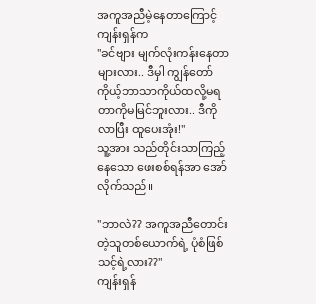အကူအညီမဲ့နေတာကြောင့် ကျန်းရှန်က
"ခင်ဗျား မျက်လုံးကန်းနေတာများလား.. ဒီမှါ ကျွန်တော် ကိုယ့်ဘာသာကိုယ်ထလို့မရတာကိုမမြင်ဘူးလား.. ဒီကိုလာပြီး ထူပေးအုံး!"
သူ့အား သည်တိုင်းသာကြည့်နေသော ဖေးစစ်ရန်အာ အော်လိုက်သည်။

"ဘာလဲ?? အကူအညီတောင်းတဲ့သူတစ်ယောက်ရဲ့ ပုံစံဖြစ်သင့်ရဲ့လား??"
ကျန်းရှန်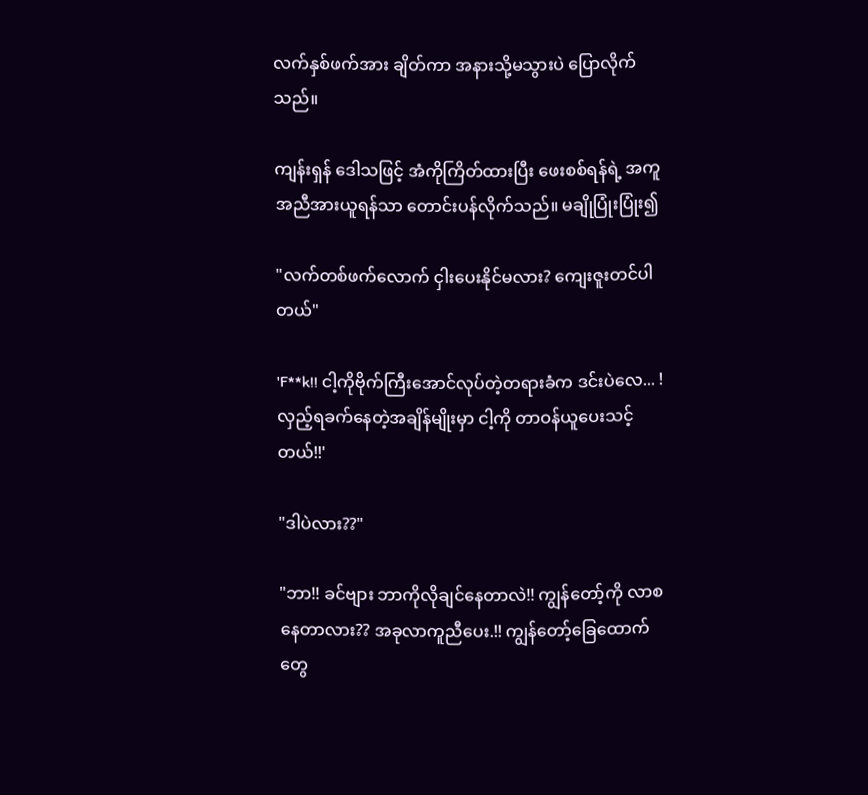လက်နှစ်ဖက်အား ချိတ်ကာ အနားသို့မသွားပဲ ပြောလိုက်သည်။

ကျန်းရှန် ဒေါသဖြင့် အံကိုကြိတ်ထားပြီး ဖေးစစ်ရန်ရဲ့ အကူအညီအားယူရန်သာ တောင်းပန်လိုက်သည်။ မချိုပြုံးပြုံး၍

"လက်တစ်ဖက်လောက် ငှါးပေးနိုင်မလား? ကျေးဇူးတင်ပါတယ်"

'F**k!! ငါ့ကိုဗိုက်ကြီးအောင်လုပ်တဲ့တရားခံက ဒင်းပဲလေ... ! လှည့်ရခက်နေတဲ့အချိန်မျိုးမှာ ငါ့ကို တာဝန်ယူပေးသင့်တယ်!!'

"ဒါပဲလား??"

"ဘာ!! ခင်ဗျား ဘာကိုလိုချင်နေတာလဲ!! ကျွန်တော့်ကို လာစနေတာလား?? အခုလာကူညီပေး.!! ကျွန်တော့်ခြေထောက်တွေ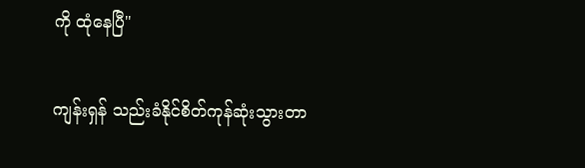ကို ထုံနေပြီ"

ကျန်းရှန် သည်းခံနိုင်စိတ်ကုန်ဆုံးသွားတာ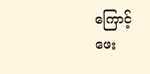ကြောင့် ဖေး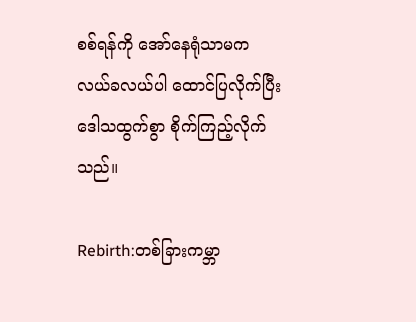စစ်ရန်ကို အော်နေရုံသာမက လယ်ခလယ်ပါ ထောင်ပြလိုက်ပြီး ဒေါသထွက်စွာ စိုက်ကြည့်လိုက်သည်။

Rebirth:တစ်ခြားကမ္ဘာ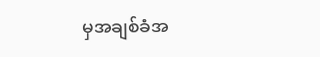မှအချစ်ခံအ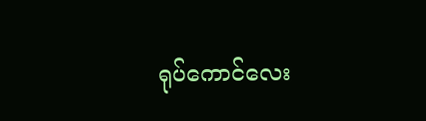ရုပ်ကောင်လေး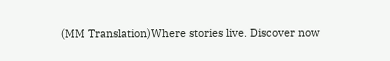(MM Translation)Where stories live. Discover now